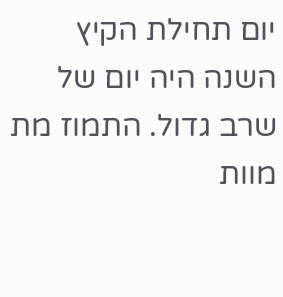יום תחילת הקיץ השנה היה יום של שרב גדול. התמוז מת מוות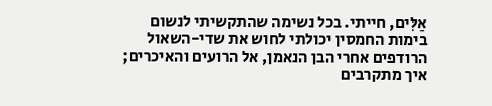אַלִּים, חייתי. בכל נשימה שהתקשיתי לנשום בימות החמסין יכולתי לחוש את שדי-השאול הרודפים אחרי הבן הנאמן, אל הרועים והאיכרים; איך מתקרבים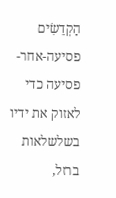הַקְדֵשִׂים פסיעה-אחר-פסיעה כדי לאזוק את ידיו בשלשלאות ברזל,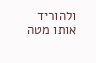ולהוריד אותו מטה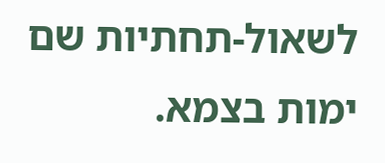לשאול-תחתיות שם ימות בצמא.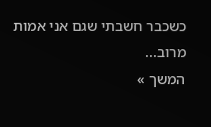כשכבר חשבתי שגם אני אמות מרוב...
המשך »